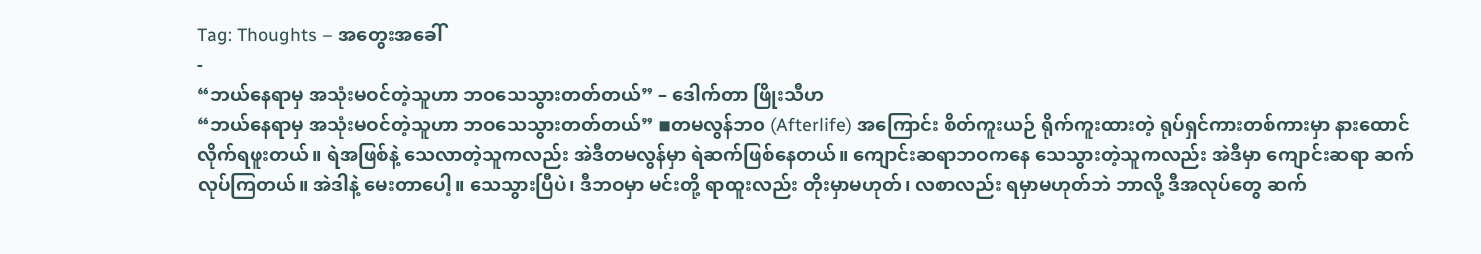Tag: Thoughts – အတွေးအခေါ်
-
“ဘယ်နေရာမှ အသုံးမဝင်တဲ့သူဟာ ဘဝသေသွားတတ်တယ်” – ဒေါက်တာ ဖြိုးသီဟ
“ဘယ်နေရာမှ အသုံးမဝင်တဲ့သူဟာ ဘဝသေသွားတတ်တယ်” ◾တမလွန်ဘ၀ (Afterlife) အကြောင်း စိတ်ကူးယဉ် ရိုက်ကူးထားတဲ့ ရုပ်ရှင်ကားတစ်ကားမှာ နားထောင်လိုက်ရဖူးတယ်။ ရဲအဖြစ်နဲ့ သေလာတဲ့သူကလည်း အဲဒီတမလွန်မှာ ရဲဆက်ဖြစ်နေတယ်။ ကျောင်းဆရာဘဝကနေ သေသွားတဲ့သူကလည်း အဲဒီမှာ ကျောင်းဆရာ ဆက်လုပ်ကြတယ်။ အဲဒါနဲ့ မေးတာပေါ့။ သေသွားပြီပဲ၊ ဒီဘဝမှာ မင်းတို့ ရာထူးလည်း တိုးမှာမဟုတ်၊ လစာလည်း ရမှာမဟုတ်ဘဲ ဘာလို့ ဒီအလုပ်တွေ ဆက်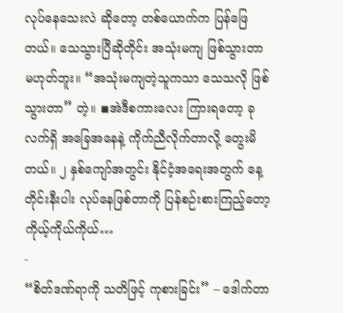လုပ်နေသေးလဲ ဆိုတော့ တစ်ယောက်က ပြန်ဖြေတယ်။ သေသွားပြီဆိုတိုင်း အသုံးမကျ ဖြစ်သွားတာ မဟုတ်ဘူး။ “အသုံးမကျတဲ့သူကသာ သေသလို ဖြစ်သွားတာ” တဲ့။ ◾အဲဒီစကားလေး ကြားရတော့ ခုလက်ရှိ အခြေအနေနဲ့ ကိုက်ညီလိုက်တာလို့ တွေးမိတယ်။ ၂ နှစ်ကျော်အတွင်း နိုင်ငံ့အရေးအတွက် နေ့တိုင်းနီးပါး လုပ်နေဖြစ်တာကို ပြန်စဉ်းစားကြည့်တော့ ကိုယ့်ကိုယ်ကိုယ်…
-
“စိတ်ဒဏ်ရာကို သတိဖြင့် ကုစားခြင်း” – ဒေါက်တာ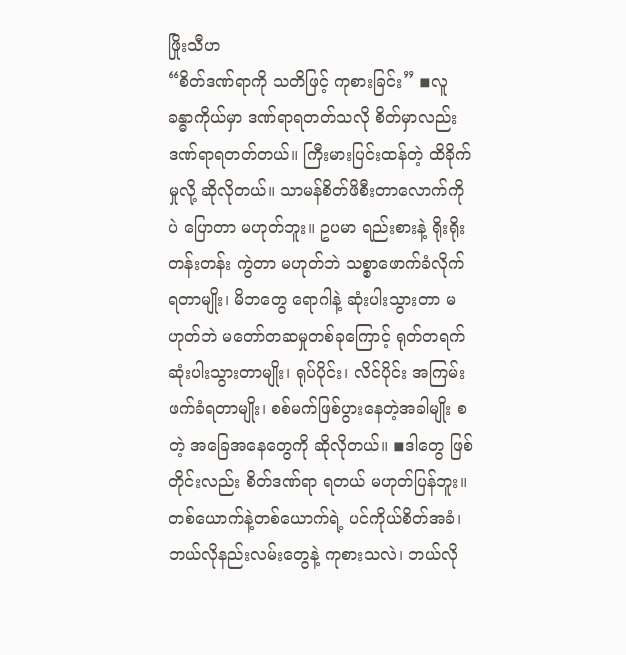ဖြိုးသီဟ
“စိတ်ဒဏ်ရာကို သတိဖြင့် ကုစားခြင်း” ◾လူခန္ဓာကိုယ်မှာ ဒဏ်ရာရတတ်သလို စိတ်မှာလည်း ဒဏ်ရာရတတ်တယ်။ ကြီးမားပြင်းထန်တဲ့ ထိခိုက်မှုလို့ ဆိုလိုတယ်။ သာမန်စိတ်ဖိစီးတာလောက်ကိုပဲ ပြောတာ မဟုတ်ဘူး။ ဥပမာ ရည်းစားနဲ့ ရိုးရိုးတန်းတန်း ကွဲတာ မဟုတ်ဘဲ သစ္စာဖောက်ခံလိုက်ရတာမျိုး၊ မိဘတွေ ရောဂါနဲ့ ဆုံးပါးသွားတာ မဟုတ်ဘဲ မတော်တဆမှုတစ်ခုကြောင့် ရုတ်တရက် ဆုံးပါးသွားတာမျိုး၊ ရုပ်ပိုင်း၊ လိင်ပိုင်း အကြမ်းဖက်ခံရတာမျိုး၊ စစ်မက်ဖြစ်ပွားနေတဲ့အခါမျိုး စတဲ့ အခြေအနေတွေကို ဆိုလိုတယ်။ ◾ဒါတွေ ဖြစ်တိုင်းလည်း စိတ်ဒဏ်ရာ ရတယ် မဟုတ်ပြန်ဘူး။ တစ်ယောက်နဲ့တစ်ယောက်ရဲ့ ပင်ကိုယ်စိတ်အခံ၊ ဘယ်လိုနည်းလမ်းတွေနဲ့ ကုစားသလဲ၊ ဘယ်လို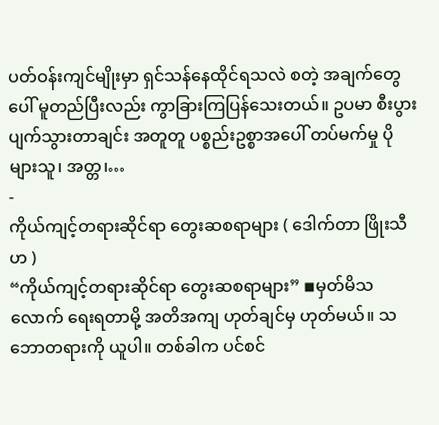ပတ်ဝန်းကျင်မျိုးမှာ ရှင်သန်နေထိုင်ရသလဲ စတဲ့ အချက်တွေပေါ် မူတည်ပြီးလည်း ကွာခြားကြပြန်သေးတယ်။ ဥပမာ စီးပွားပျက်သွားတာချင်း အတူတူ ပစ္စည်းဥစ္စာအပေါ် တပ်မက်မှု ပိုများသူ၊ အတ္တ၊…
-
ကိုယ်ကျင့်တရားဆိုင်ရာ တွေးဆစရာများ ( ဒေါက်တာ ဖြိုးသီဟ )
“ကိုယ်ကျင့်တရားဆိုင်ရာ တွေးဆစရာများ” ◾မှတ်မိသလောက် ရေးရတာမို့ အတိအကျ ဟုတ်ချင်မှ ဟုတ်မယ်။ သဘောတရားကို ယူပါ။ တစ်ခါက ပင်စင်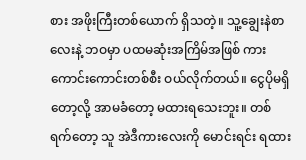စား အဖိုးကြီးတစ်ယောက် ရှိသတဲ့။ သူ့ချွေးနဲစာလေးနဲ့ ဘဝမှာ ပထမဆုံးအကြိမ်အဖြစ် ကားကောင်းကောင်းတစ်စီး ဝယ်လိုက်တယ်။ ငွေပိုမရှိတော့လို့ အာမခံတော့ မထားရသေးဘူး။ တစ်ရက်တော့ သူ အဲဒီကားလေးကို မောင်းရင်း ရထား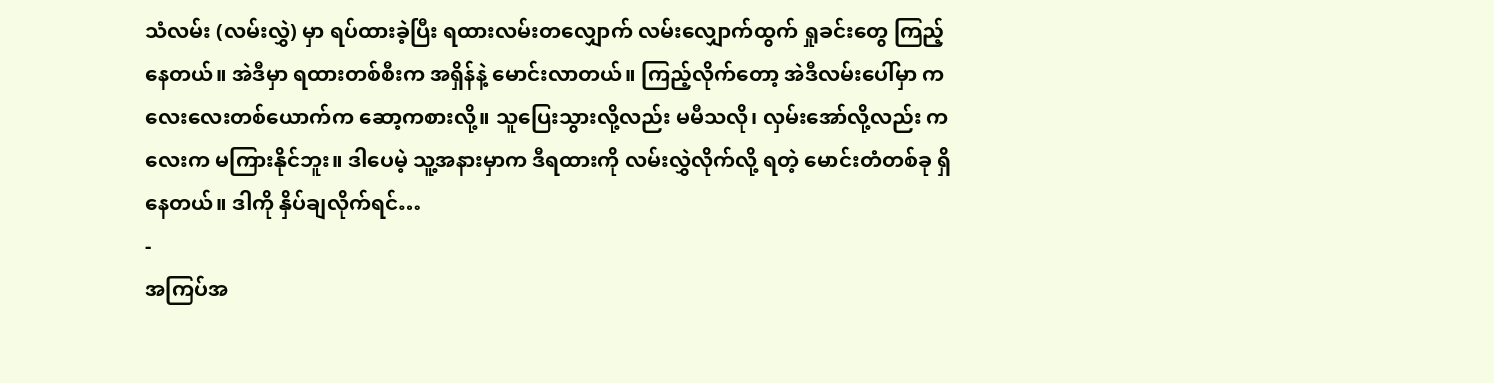သံလမ်း (လမ်းလွှဲ) မှာ ရပ်ထားခဲ့ပြီး ရထားလမ်းတလျှောက် လမ်းလျှောက်ထွက် ရှုခင်းတွေ ကြည့်နေတယ်။ အဲဒီမှာ ရထားတစ်စီးက အရှိန်နဲ့ မောင်းလာတယ်။ ကြည့်လိုက်တော့ အဲဒီလမ်းပေါ်မှာ ကလေးလေးတစ်ယောက်က ဆော့ကစားလို့။ သူပြေးသွားလို့လည်း မမီသလို၊ လှမ်းအော်လို့လည်း ကလေးက မကြားနိုင်ဘူး။ ဒါပေမဲ့ သူ့အနားမှာက ဒီရထားကို လမ်းလွှဲလိုက်လို့ ရတဲ့ မောင်းတံတစ်ခု ရှိနေတယ်။ ဒါကို နှိပ်ချလိုက်ရင်…
-
အကြပ်အ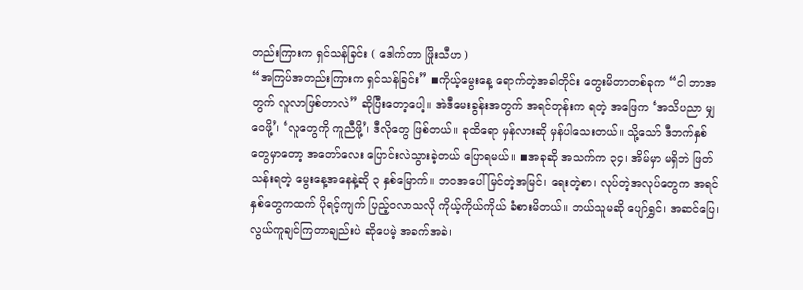တည်းကြားက ရှင်သန်ခြင်း ( ဒေါက်တာ ဖြိုးသီဟ )
“အကြပ်အတည်းကြားက ရှင်သန်ခြင်း” ◾ကိုယ့်မွေးနေ့ ရောက်တဲ့အခါတိုင်း တွေးမိတာတစ်ခုက “ငါ ဘာအတွက် လူလာဖြစ်တာလဲ” ဆိုပြီးတော့ပေါ့။ အဲဒီမေးခွန်းအတွက် အရင်တုန်းက ရတဲ့ အဖြေက ‘အသိပညာ မျှဝေဖို့’၊ ‘လူတွေကို ကူညီဖို့’၊ ဒီလိုတွေ ဖြစ်တယ်။ ခုထိရော မှန်လားဆို မှန်ပါသေးတယ်။ သို့သော် ဒီဘက်နှစ်တွေမှာတော့ အတော်လေး ပြောင်းလဲသွားခဲ့တယ် ပြောရမယ်။ ◾အခုဆို အသက်က ၃၄၊ အိမ်မှာ မရှိဘဲ ဖြတ်သန်းရတဲ့ မွေးနေ့အနေနဲ့ဆို ၃ နှစ်မြောက်။ ဘဝအပေါ် မြင်တဲ့အမြင်၊ ရေးတဲ့စာ၊ လုပ်တဲ့အလုပ်တွေက အရင်နှစ်တွေကထက် ပိုရင့်ကျက် ပြည့်ဝလာသလို ကိုယ့်ကိုယ်ကိုယ် ခံစားမိတယ်။ ဘယ်သူမဆို ပျော်ရွှင်၊ အဆင်ပြေ၊ လွယ်ကူချင်ကြတာချည်းပဲ ဆိုပေမဲ့ အခက်အခဲ၊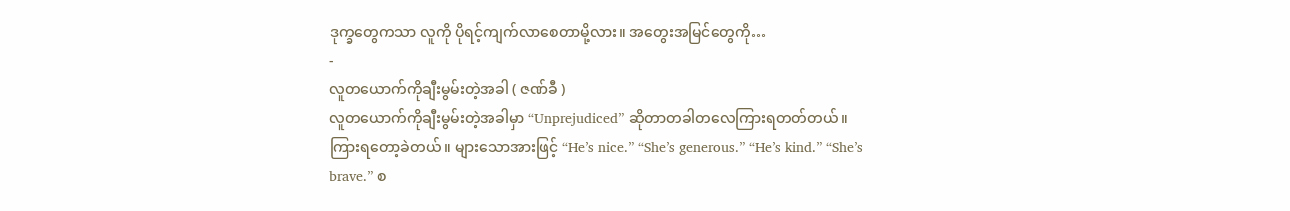ဒုက္ခတွေကသာ လူကို ပိုရင့်ကျက်လာစေတာမို့လား။ အတွေးအမြင်တွေကို…
-
လူတယောက်ကိုချီးမွမ်းတဲ့အခါ ( ဇဏ်ခီ )
လူတယောက်ကိုချီးမွမ်းတဲ့အခါမှာ “Unprejudiced” ဆိုတာတခါတလေကြားရတတ်တယ်။ ကြားရတော့ခဲတယ်။ များသောအားဖြင့် “He’s nice.” “She’s generous.” “He’s kind.” “She’s brave.” စ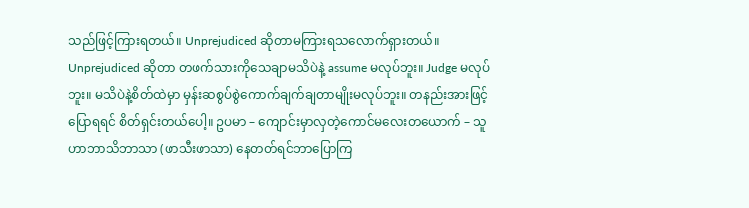သည်ဖြင့်ကြားရတယ်။ Unprejudiced ဆိုတာမကြားရသလောက်ရှားတယ်။ Unprejudiced ဆိုတာ တဖက်သားကိုသေချာမသိပဲနဲ့ assume မလုပ်ဘူး။ Judge မလုပ်ဘူး။ မသိပဲနဲ့စိတ်ထဲမှာ မှန်းဆစွပ်စွဲကောက်ချက်ချတာမျိုးမလုပ်ဘူး။ တနည်းအားဖြင့်ပြောရရင် စိတ်ရှင်းတယ်ပေါ့။ ဥပမာ – ကျောင်းမှာလှတဲ့ကောင်မလေးတယောက် – သူဟာဘာသိဘာသာ (ဖာသီးဖာသာ) နေတတ်ရင်ဘာပြောကြ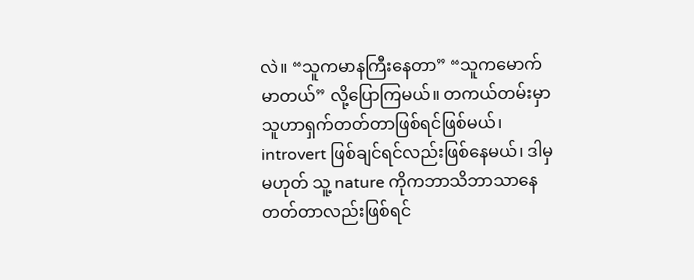လဲ။ “သူကမာနကြီးနေတာ” “သူကမောက်မာတယ်” လို့ပြောကြမယ်။ တကယ်တမ်းမှာ သူဟာရှက်တတ်တာဖြစ်ရင်ဖြစ်မယ်၊ introvert ဖြစ်ချင်ရင်လည်းဖြစ်နေမယ်၊ ဒါမှမဟုတ် သူ့ nature ကိုကဘာသိဘာသာနေတတ်တာလည်းဖြစ်ရင်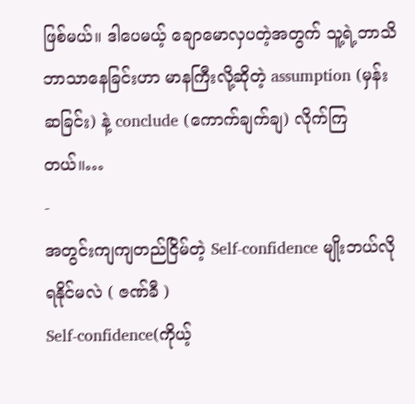ဖြစ်မယ်။ ဒါပေမယ့် ချောမောလှပတဲ့အတွက် သူ့ရဲ့ဘာသိဘာသာနေခြင်းဟာ မာနကြီးလို့ဆိုတဲ့ assumption (မှန်းဆခြင်း) နဲ့ conclude (ကောက်ချက်ချ) လိုက်ကြတယ်။…
-
အတွင်းကျကျတည်ငြိမ်တဲ့ Self-confidence မျိုးဘယ်လို ရနိုင်မလဲ ( ဇဏ်ခီ )
Self-confidence(ကိုယ့်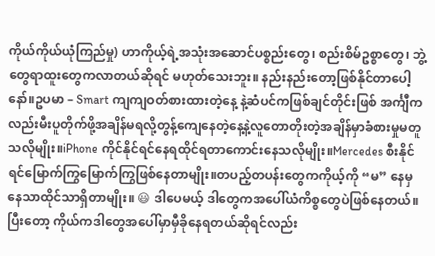ကိုယ်ကိုယ်ယုံကြည်မှု) ဟာကိုယ့်ရဲ့အသုံးအဆောင်ပစ္စည်းတွေ၊ စည်းစိမ်ဥစ္စာတွေ၊ ဘွဲ့တွေရာထူးတွေကလာတယ်ဆိုရင် မဟုတ်သေးဘူး။ နည်းနည်းတော့ဖြစ်နိုင်တာပေါ့နော်။ဥပမာ – Smart ကျကျဝတ်စားထားတဲ့နေ့ နဲ့ဆံပင်ကဖြစ်ချင်တိုင်းဖြစ် အင်္ကျီကလည်းမီးပူတိုက်ဖို့အချိန်မရလို့တွန့်ကျေနေတဲ့နေ့နဲ့လူတောတိုးတဲ့အချိန်မှာခံစားမှုမတူသလိုမျိုး။iPhone ကိုင်နိုင်ရင်နေရထိုင်ရတာကောင်းနေသလိုမျိုး။Mercedes စီးနိုင်ရင်မြောက်ကြွမြောက်ကြွဖြစ်နေတာမျိုး။တပည့်တပန်းတွေကကိုယ့်ကို “မ” နေမှနေသာထိုင်သာရှိတာမျိုး။ 😃 ဒါပေမယ့် ဒါတွေကအပေါ်ယံကိစ္စတွေပဲဖြစ်နေတယ်။ပြီးတော့ ကိုယ်ကဒါတွေအပေါ်မှာမှီခိုနေရတယ်ဆိုရင်လည်း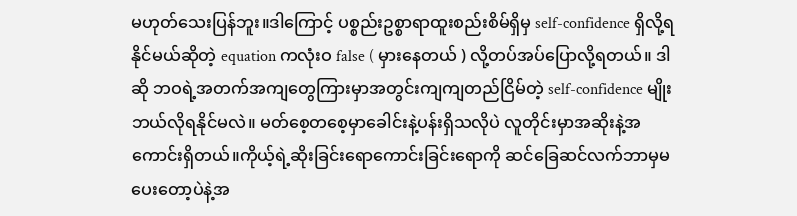မဟုတ်သေးပြန်ဘူး။ဒါကြောင့် ပစ္စည်းဥစ္စာရာထူးစည်းစိမ်ရှိမှ self-confidence ရှိလို့ရနိုင်မယ်ဆိုတဲ့ equation ကလုံးဝ false ( မှားနေတယ် ) လို့တပ်အပ်ပြောလို့ရတယ်။ ဒါဆို ဘဝရဲ့အတက်အကျတွေကြားမှာအတွင်းကျကျတည်ငြိမ်တဲ့ self-confidence မျိုးဘယ်လိုရနိုင်မလဲ။ မတ်စေ့တစေ့မှာခေါင်းနဲ့ပန်းရှိသလိုပဲ လူတိုင်းမှာအဆိုးနဲ့အကောင်းရှိတယ်။ကိုယ့်ရဲ့ဆိုးခြင်းရောကောင်းခြင်းရောကို ဆင်ခြေဆင်လက်ဘာမှမပေးတော့ပဲနဲ့အ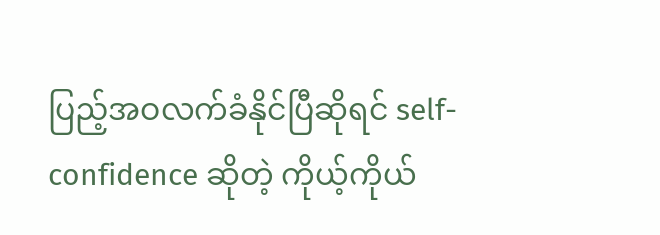ပြည့်အဝလက်ခံနိုင်ပြီဆိုရင် self-confidence ဆိုတဲ့ ကိုယ့်ကိုယ်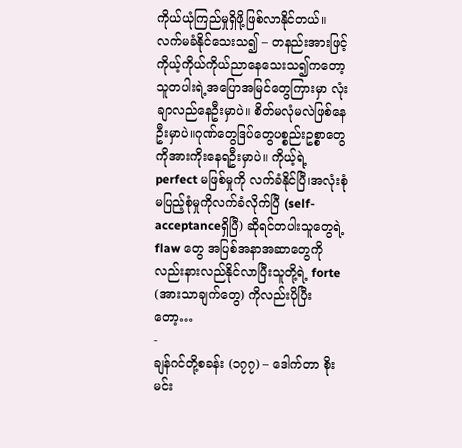ကိုယ်ယုံကြည်မှုရှိဖို့ဖြစ်လာနိုင်တယ်။လက်မခံနိုင်သေးသ၍ – တနည်းအားဖြင့်ကိုယ့်ကိုယ်ကိုယ်ညာနေသေးသ၍ကတော့သူတပါးရဲ့အပြောအမြင်တွေကြားမှာ လုံးချာလည်နေဦးမှာပဲ။ စိတ်မလုံမလဲဖြစ်နေဦးမှာပဲ။ဂုဏ်တွေဒြပ်တွေပစ္စည်းဥစ္စာတွေကိုအားကိုးနေရဦးမှာပဲ။ ကိုယ့်ရဲ့ perfect မဖြစ်မှုကို လက်ခံနိုင်ပြီ၊အလုံးစုံမပြည့်စုံမှုကိုလက်ခံလိုက်ပြီ (self-acceptanceရှိပြီ) ဆိုရင်တပါးသူတွေရဲ့ flaw တွေ အပြစ်အနာအဆာတွေကိုလည်းနားလည်နိုင်လာပြီးသူတို့ရဲ့ forte (အားသာချက်တွေ) ကိုလည်းပိုပြီးတော့…
-
ချန်ဂင်တို့စခန်း (၁၇၇) – ဒေါက်တာ စိုးမင်း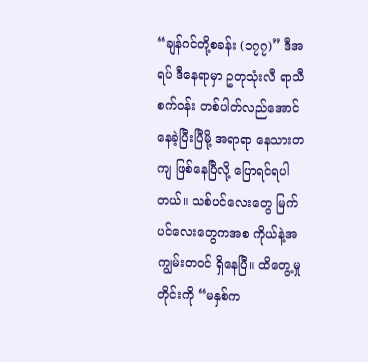“ချန်ဂင်တို့စခန်း (၁၇၇)” ဒီအရပ် ဒီနေရာမှာ ဥတုသုံးလီ ရာသီစက်ဝန်း တစ်ပါတ်လည်အောင် နေခဲ့ပြီးပြီမို့ အရာရာ နေသားတကျ ဖြစ်နေပြီလို့ ပြောရင်ရပါတယ်။ သစ်ပင်လေးတွေ မြက်ပင်လေးတွေကအစ ကိုယ်နဲ့အကျွမ်းတဝင် ရှိနေပြီ။ ထိတွေ့မှုတိုင်းကို “မနှစ်က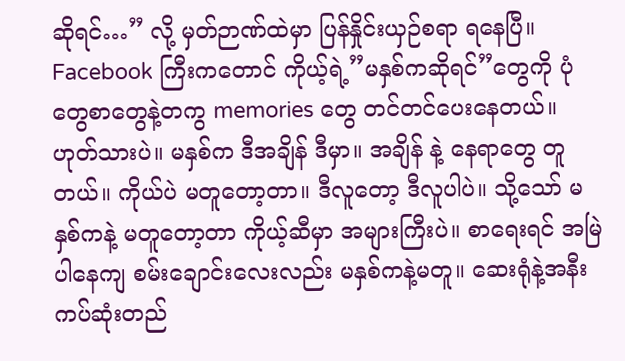ဆိုရင်…” လို့ မှတ်ဉာဏ်ထဲမှာ ပြန်နှိုင်းယှဉ်စရာ ရနေပြီ။ Facebook ကြီးကတောင် ကိုယ့်ရဲ့”မနှစ်ကဆိုရင်”တွေကို ပုံတွေစာတွေနဲ့တကွ memories တွေ တင်တင်ပေးနေတယ်။ ဟုတ်သားပဲ။ မနှစ်က ဒီအချိန် ဒီမှာ။ အချိန် နဲ့ နေရာတွေ တူတယ်။ ကိုယ်ပဲ မတူတော့တာ။ ဒီလူတော့ ဒီလူပါပဲ။ သို့သော် မနှစ်ကနဲ့ မတူတော့တာ ကိုယ့်ဆီမှာ အများကြီးပဲ။ စာရေးရင် အမြဲပါနေကျ စမ်းချောင်းလေးလည်း မနှစ်ကနဲ့မတူ။ ဆေးရုံနဲ့အနီးကပ်ဆုံးတည်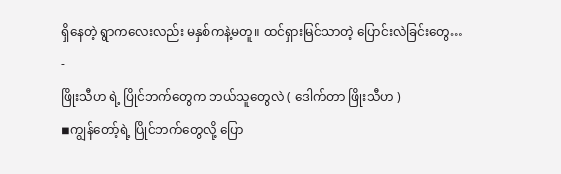ရှိနေတဲ့ ရွာကလေးလည်း မနှစ်ကနဲ့မတူ။ ထင်ရှားမြင်သာတဲ့ ပြောင်းလဲခြင်းတွေ…
-
ဖြိုးသီဟ ရဲ့ ပြိုင်ဘက်တွေက ဘယ်သူတွေလဲ ( ဒေါက်တာ ဖြိုးသီဟ )
◾ကျွန်တော့်ရဲ့ ပြိုင်ဘက်တွေလို့ ပြော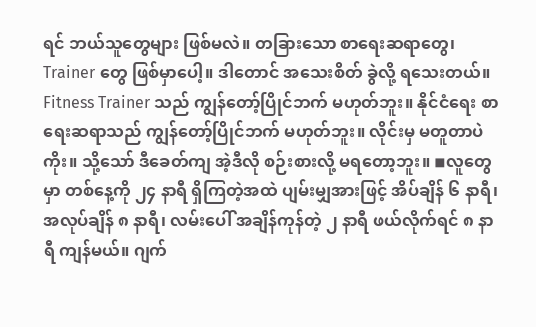ရင် ဘယ်သူတွေများ ဖြစ်မလဲ။ တခြားသော စာရေးဆရာတွေ၊ Trainer တွေ ဖြစ်မှာပေါ့။ ဒါတောင် အသေးစိတ် ခွဲလို့ ရသေးတယ်။ Fitness Trainer သည် ကျွန်တော့်ပြိုင်ဘက် မဟုတ်ဘူး။ နိုင်ငံရေး စာရေးဆရာသည် ကျွန်တော့်ပြိုင်ဘက် မဟုတ်ဘူး။ လိုင်းမှ မတူတာပဲကိုး။ သို့သော် ဒီခေတ်ကျ အဲ့ဒီလို စဉ်းစားလို့ မရတော့ဘူး။ ◾လူတွေမှာ တစ်နေ့ကို ၂၄ နာရီ ရှိကြတဲ့အထဲ ပျမ်းမျှအားဖြင့် အိပ်ချိန် ၆ နာရီ၊ အလုပ်ချိန် ၈ နာရီ၊ လမ်းပေါ် အချိန်ကုန်တဲ့ ၂ နာရီ ဖယ်လိုက်ရင် ၈ နာရီ ကျန်မယ်။ ဂျက်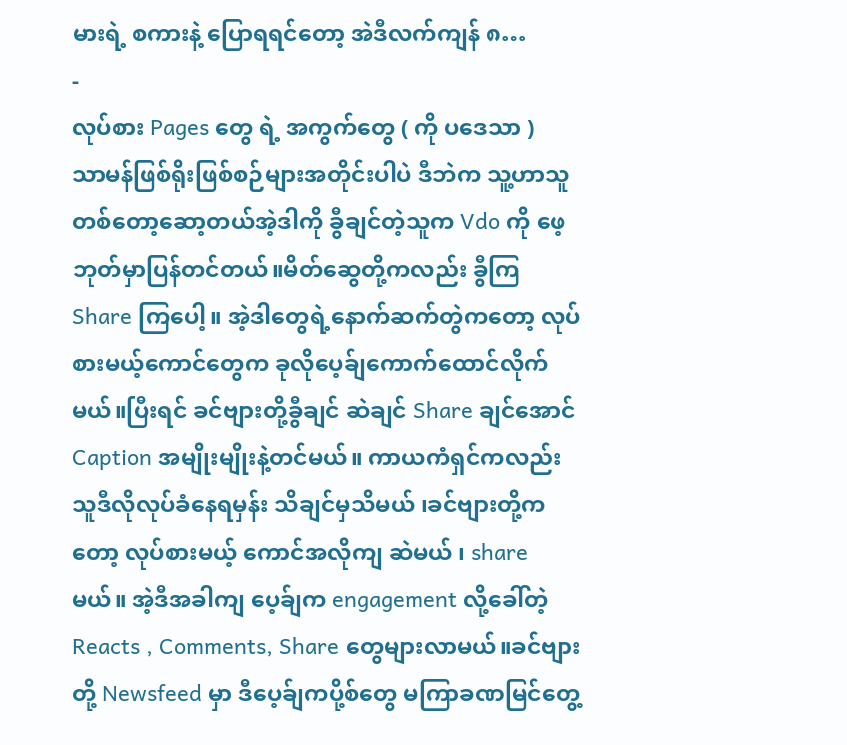မားရဲ့ စကားနဲ့ ပြောရရင်တော့ အဲဒီလက်ကျန် ၈…
-
လုပ်စား Pages တွေ ရဲ့ အကွက်တွေ ( ကို ပဒေသာ )
သာမန်ဖြစ်ရိုးဖြစ်စဉ်များအတိုင်းပါပဲ ဒီဘဲက သူ့ဟာသူတစ်တော့ဆော့တယ်အဲ့ဒါကို ခွီချင်တဲ့သူက Vdo ကို ဖေ့ဘုတ်မှာပြန်တင်တယ်။မိတ်ဆွေတို့ကလည်း ခွီကြ Share ကြပေါ့။ အဲ့ဒါတွေရဲ့နောက်ဆက်တွဲကတော့ လုပ်စားမယ့်ကောင်တွေက ခုလိုပေ့ခ်ျကောက်ထောင်လိုက်မယ်။ပြီးရင် ခင်ဗျားတို့ခွီချင် ဆဲချင် Share ချင်အောင်Caption အမျိုးမျိုးနဲ့တင်မယ်။ ကာယကံရှင်ကလည်း သူဒီလိုလုပ်ခံနေရမှန်း သိချင်မှသိမယ် ၊ခင်ဗျားတို့ကတော့ လုပ်စားမယ့် ကောင်အလိုကျ ဆဲမယ် ၊ share မယ်။ အဲ့ဒီအခါကျ ပေ့ခ်ျက engagement လို့ခေါ်တဲ့Reacts , Comments, Share တွေများလာမယ်။ခင်ဗျားတို့ Newsfeed မှာ ဒီပေ့ခ်ျကပို့စ်တွေ မကြာခဏမြင်တွေ့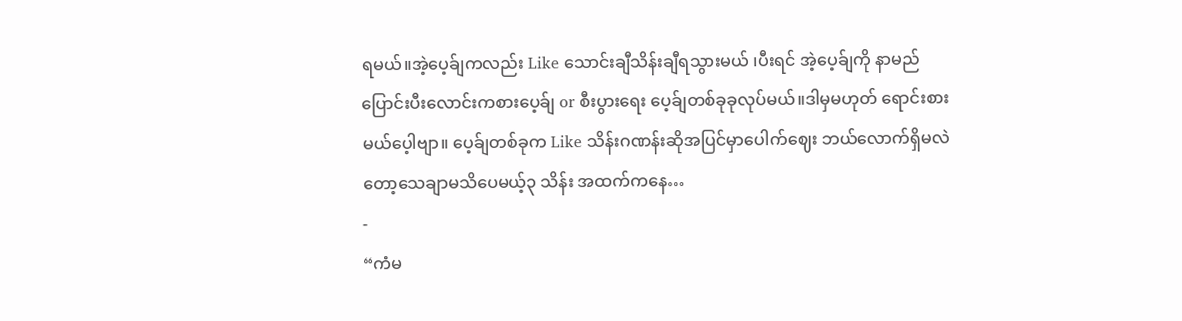ရမယ်။အဲ့ပေ့ခ်ျကလည်း Like သောင်းချီသိန်းချီရသွားမယ် ၊ပီးရင် အဲ့ပေ့ခ်ျကို နာမည်ပြောင်းပီးလောင်းကစားပေ့ခ်ျ or စီးပွားရေး ပေ့ခ်ျတစ်ခုခုလုပ်မယ်။ဒါမှမဟုတ် ရောင်းစားမယ်ပေ့ါဗျာ။ ပေ့ခ်ျတစ်ခုက Like သိန်းဂဏန်းဆိုအပြင်မှာပေါက်ဈေး ဘယ်လောက်ရှိမလဲတော့သေချာမသိပေမယ့်၃ သိန်း အထက်ကနေ…
-
“ကံမ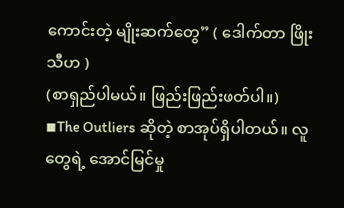ကောင်းတဲ့ မျိုးဆက်တွေ” ( ဒေါက်တာ ဖြိုးသီဟ )
(စာရှည်ပါမယ်။ ဖြည်းဖြည်းဖတ်ပါ။) ◾The Outliers ဆိုတဲ့ စာအုပ်ရှိပါတယ်။ လူတွေရဲ့ အောင်မြင်မှု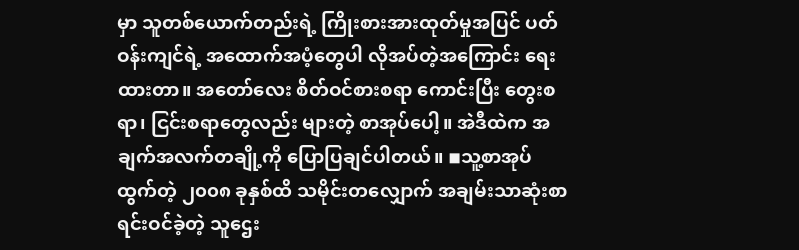မှာ သူတစ်ယောက်တည်းရဲ့ ကြိုးစားအားထုတ်မှုအပြင် ပတ်ဝန်းကျင်ရဲ့ အထောက်အပံ့တွေပါ လိုအပ်တဲ့အကြောင်း ရေးထားတာ။ အတော်လေး စိတ်ဝင်စားစရာ ကောင်းပြီး တွေးစရာ၊ ငြင်းစရာတွေလည်း များတဲ့ စာအုပ်ပေါ့။ အဲဒီထဲက အချက်အလက်တချို့ကို ပြောပြချင်ပါတယ်။ ◾သူ့စာအုပ်ထွက်တဲ့ ၂၀၀၈ ခုနှစ်ထိ သမိုင်းတလျှောက် အချမ်းသာဆုံးစာရင်းဝင်ခဲ့တဲ့ သူဌေး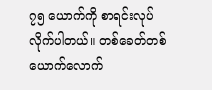၇၅ ယောက်ကို စာရင်းလုပ်လိုက်ပါတယ်။ တစ်ခေတ်တစ်ယောက်လောက်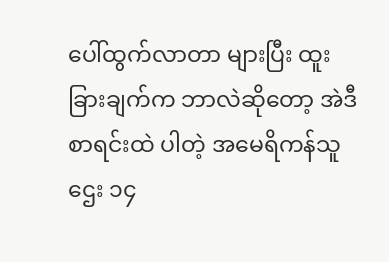ပေါ်ထွက်လာတာ များပြီး ထူးခြားချက်က ဘာလဲဆိုတော့ အဲဒီစာရင်းထဲ ပါတဲ့ အမေရိကန်သူဌေး ၁၄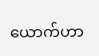ယောက်ဟာ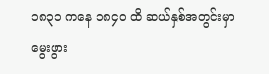၁၈၃၁ ကနေ ၁၈၄၀ ထိ ဆယ်နှစ်အတွင်းမှာ မွေးဖွား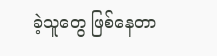ခဲ့သူတွေ ဖြစ်နေတာ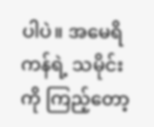ပါပဲ။ အမေရိကန်ရဲ့ သမိုင်းကို ကြည့်တော့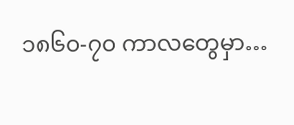၁၈၆၀-၇၀ ကာလတွေမှာ…